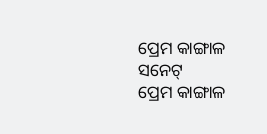ପ୍ରେମ କାଙ୍ଗାଳ ସନେଟ୍
ପ୍ରେମ କାଙ୍ଗାଳ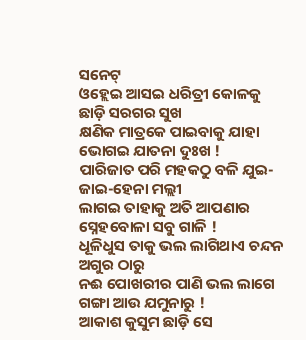ସନେଟ୍
ଓହ୍ଲେଇ ଆସଇ ଧରିତ୍ରୀ କୋଳକୁ ଛାଡ଼ି ସରଗର ସୁଖ
କ୍ଷଣିକ ମାତ୍ରକେ ପାଇବାକୁ ଯାହା ଭୋଗଇ ଯାତନା ଦୁଃଖ !
ପାରିଜାତ ପରି ମହକଠୁ ବଳି ଯୁଇ-ଜାଇ-ହେନା ମଲ୍ଲୀ
ଲାଗଇ ତାହାକୁ ଅତି ଆପଣାର ସ୍ନେହବୋଳା ସବୁ ଗାଳି !
ଧୂଳିଧୁସ ତାକୁ ଭଲ ଲାଗିଥାଏ ଚନ୍ଦନ ଅଗୁର ଠାରୁ
ନଈ ପୋଖରୀର ପାଣି ଭଲ ଲାଗେ ଗଙ୍ଗା ଆଉ ଯମୁନାରୁ !
ଆକାଶ କୁସୁମ ଛାଡ଼ି ସେ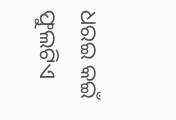ଧରଇ କଇଁ ଫୁଲଟିଏ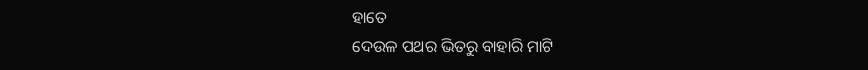ହାତେ
ଦେଉଳ ପଥର ଭିତରୁ ବାହାରି ମାଟି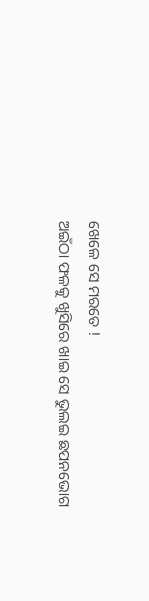ଖେଳେ ସେ ମରତେ !
ଅଇଁଠା ଫଳକୁ ଖୁସିରେ ଖାଇ ସେ ଭୁଲଇ ଛପନଭୋଗ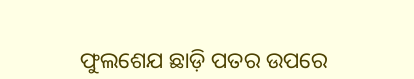ଫୁଲଶେଯ ଛାଡ଼ି ପତର ଉପରେ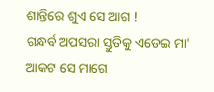ଶାନ୍ତିରେ ଶୁଏ ସେ ଆଗ !
ଗନ୍ଧର୍ବ ଅପସରା ସ୍ତୁତିକୁ ଏଡେଇ ମା' ଆକଟ ସେ ମାଗେ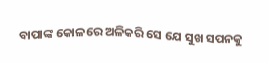ବାପାଙ୍କ କୋଳରେ ଅଳିକରି ସେ ଯେ ସୁଖ ସପନକୁ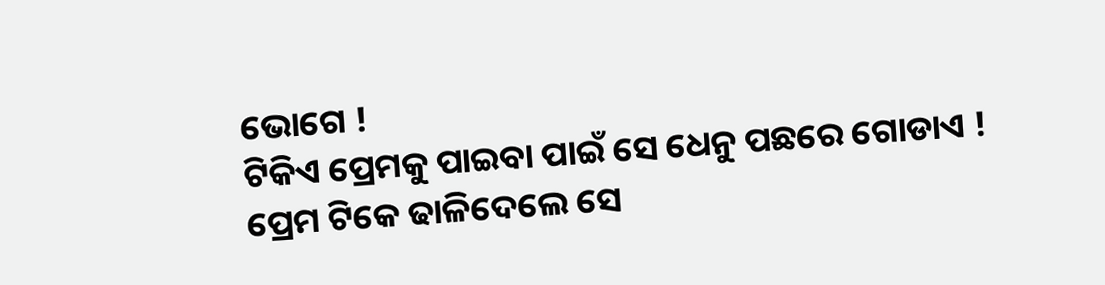ଭୋଗେ !
ଟିକିଏ ପ୍ରେମକୁ ପାଇବା ପାଇଁ ସେ ଧେନୁ ପଛରେ ଗୋଡାଏ !
ପ୍ରେମ ଟିକେ ଢାଳିଦେଲେ ସେ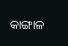କାଙ୍ଗାଳ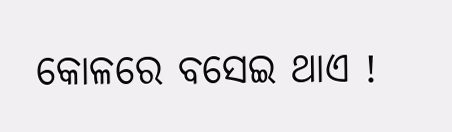କୋଳରେ ବସେଇ ଥାଏ !